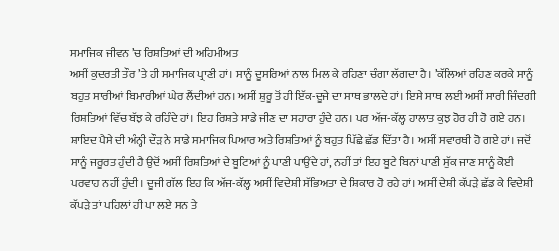ਸਮਾਜਿਕ ਜੀਵਨ ’ਚ ਰਿਸ਼ਤਿਆਂ ਦੀ ਅਹਿਮੀਅਤ
ਅਸੀਂ ਕੁਦਰਤੀ ਤੌਰ ’ਤੇ ਹੀ ਸਮਾਜਿਕ ਪ੍ਰਾਣੀ ਹਾਂ। ਸਾਨੂੰ ਦੂਸਰਿਆਂ ਨਾਲ ਮਿਲ ਕੇ ਰਹਿਣਾ ਚੰਗਾ ਲੱਗਦਾ ਹੈ। ’ਕੱਲਿਆਂ ਰਹਿਣ ਕਰਕੇ ਸਾਨੂੰ ਬਹੁਤ ਸਾਰੀਆਂ ਬਿਮਾਰੀਆਂ ਘੇਰ ਲੈਂਦੀਆਂ ਹਨ। ਅਸੀਂ ਸ਼ੁਰੂ ਤੋਂ ਹੀ ਇੱਕ-ਦੂਜੇ ਦਾ ਸਾਥ ਭਾਲਦੇ ਹਾਂ। ਇਸੇ ਸਾਥ ਲਈ ਅਸੀਂ ਸਾਰੀ ਜਿੰਦਗੀ ਰਿਸ਼ਤਿਆਂ ਵਿੱਚ ਬੱਝ ਕੇ ਰਹਿੰਦੇ ਹਾਂ। ਇਹ ਰਿਸ਼ਤੇ ਸਾਡੇ ਜੀਣ ਦਾ ਸਹਾਰਾ ਹੁੰਦੇ ਹਨ। ਪਰ ਅੱਜ-ਕੱਲ੍ਹ ਹਾਲਾਤ ਕੁਝ ਹੋਰ ਹੀ ਹੋ ਗਏ ਹਨ।
ਸ਼ਾਇਦ ਪੈਸੇ ਦੀ ਅੰਨ੍ਹੀ ਦੌੜ ਨੇ ਸਾਡੇ ਸਮਾਜਿਕ ਪਿਆਰ ਅਤੇ ਰਿਸ਼ਤਿਆਂ ਨੂੰ ਬਹੁਤ ਪਿੱਛੇ ਛੱਡ ਦਿੱਤਾ ਹੈ। ਅਸੀਂ ਸਵਾਰਥੀ ਹੋ ਗਏ ਹਾਂ। ਜਦੋਂ ਸਾਨੂੰ ਜਰੂਰਤ ਹੁੰਦੀ ਹੈ ਉਦੋਂ ਅਸੀਂ ਰਿਸ਼ਤਿਆਂ ਦੇ ਬੂਟਿਆਂ ਨੂੰ ਪਾਣੀ ਪਾਉਂਦੇ ਹਾਂ, ਨਹੀਂ ਤਾਂ ਇਹ ਬੂਟੇ ਬਿਨਾਂ ਪਾਣੀ ਸੁੱਕ ਜਾਣ ਸਾਨੂੰ ਕੋਈ ਪਰਵਾਹ ਨਹੀਂ ਹੁੰਦੀ। ਦੂਜੀ ਗੱਲ ਇਹ ਕਿ ਅੱਜ-ਕੱਲ੍ਹ ਅਸੀਂ ਵਿਦੇਸ਼ੀ ਸੱਭਿਅਤਾ ਦੇ ਸ਼ਿਕਾਰ ਹੋ ਰਹੇ ਹਾਂ। ਅਸੀਂ ਦੇਸ਼ੀ ਕੱਪੜੇ ਛੱਡ ਕੇ ਵਿਦੇਸ਼ੀ ਕੱਪੜੇ ਤਾਂ ਪਹਿਲਾਂ ਹੀ ਪਾ ਲਏ ਸਨ ਤੇ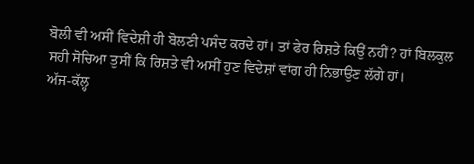ਬੋਲੀ ਵੀ ਅਸੀਂ ਵਿਦੇਸ਼ੀ ਹੀ ਬੋਲਣੀ ਪਸੰਦ ਕਰਦੇ ਹਾਂ। ਤਾਂ ਫੇਰ ਰਿਸ਼ਤੇ ਕਿਉਂ ਨਹੀਂ? ਹਾਂ ਬਿਲਕੁਲ ਸਹੀ ਸੋਚਿਆ ਤੁਸੀਂ ਕਿ ਰਿਸ਼ਤੇ ਵੀ ਅਸੀਂ ਹੁਣ ਵਿਦੇਸ਼ਾਂ ਵਾਂਗ ਹੀ ਨਿਭਾਉਣ ਲੱਗੇ ਹਾਂ।
ਅੱਜ-ਕੱਲ੍ਹ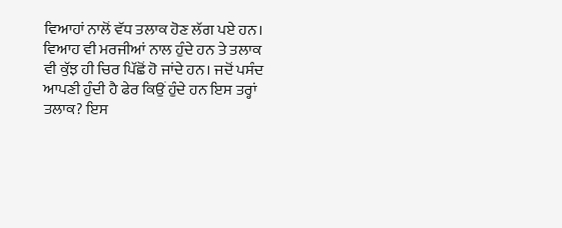ਵਿਆਹਾਂ ਨਾਲੋਂ ਵੱਧ ਤਲਾਕ ਹੋਣ ਲੱਗ ਪਏ ਹਨ। ਵਿਆਹ ਵੀ ਮਰਜੀਆਂ ਨਾਲ ਹੁੰਦੇ ਹਨ ਤੇ ਤਲਾਕ ਵੀ ਕੁੱਝ ਹੀ ਚਿਰ ਪਿੱਛੋਂ ਹੋ ਜਾਂਦੇ ਹਨ। ਜਦੋਂ ਪਸੰਦ ਆਪਣੀ ਹੁੰਦੀ ਹੈ ਫੇਰ ਕਿਉਂ ਹੁੰਦੇ ਹਨ ਇਸ ਤਰ੍ਹਾਂ ਤਲਾਕ? ਇਸ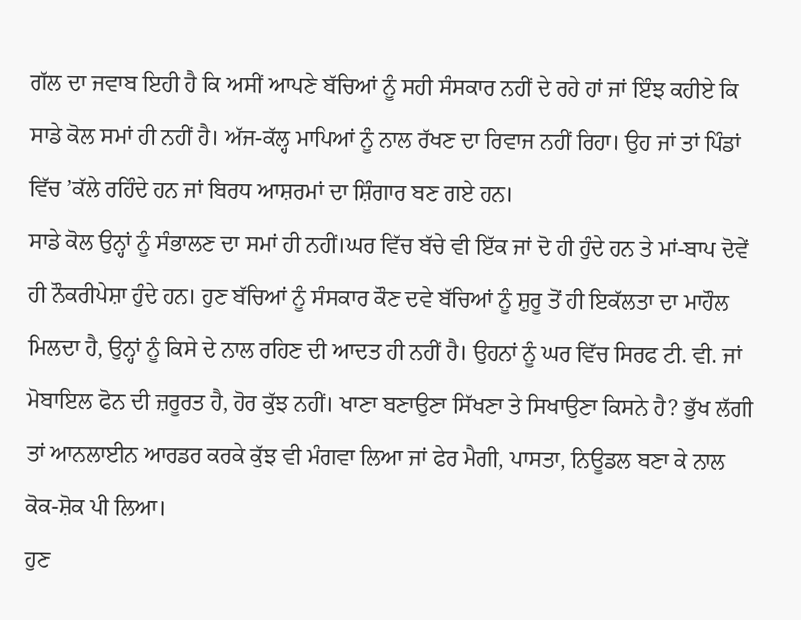ਗੱਲ ਦਾ ਜਵਾਬ ਇਹੀ ਹੈ ਕਿ ਅਸੀਂ ਆਪਣੇ ਬੱਚਿਆਂ ਨੂੰ ਸਹੀ ਸੰਸਕਾਰ ਨਹੀਂ ਦੇ ਰਹੇ ਹਾਂ ਜਾਂ ਇੰਝ ਕਹੀਏ ਕਿ ਸਾਡੇ ਕੋਲ ਸਮਾਂ ਹੀ ਨਹੀਂ ਹੈ। ਅੱਜ-ਕੱਲ੍ਹ ਮਾਪਿਆਂ ਨੂੰ ਨਾਲ ਰੱਖਣ ਦਾ ਰਿਵਾਜ ਨਹੀਂ ਰਿਹਾ। ਉਹ ਜਾਂ ਤਾਂ ਪਿੰਡਾਂ ਵਿੱਚ ’ਕੱਲੇ ਰਹਿੰਦੇ ਹਨ ਜਾਂ ਬਿਰਧ ਆਸ਼ਰਮਾਂ ਦਾ ਸ਼ਿੰਗਾਰ ਬਣ ਗਏ ਹਨ।
ਸਾਡੇ ਕੋਲ ਉਨ੍ਹਾਂ ਨੂੰ ਸੰਭਾਲਣ ਦਾ ਸਮਾਂ ਹੀ ਨਹੀਂ।ਘਰ ਵਿੱਚ ਬੱਚੇ ਵੀ ਇੱਕ ਜਾਂ ਦੋ ਹੀ ਹੁੰਦੇ ਹਨ ਤੇ ਮਾਂ-ਬਾਪ ਦੋਵੇਂ ਹੀ ਨੌਕਰੀਪੇਸ਼ਾ ਹੁੰਦੇ ਹਨ। ਹੁਣ ਬੱਚਿਆਂ ਨੂੰ ਸੰਸਕਾਰ ਕੌਣ ਦਵੇ ਬੱਚਿਆਂ ਨੂੰ ਸ਼ੁਰੂ ਤੋਂ ਹੀ ਇਕੱਲਤਾ ਦਾ ਮਾਹੌਲ ਮਿਲਦਾ ਹੈ, ਉਨ੍ਹਾਂ ਨੂੰ ਕਿਸੇ ਦੇ ਨਾਲ ਰਹਿਣ ਦੀ ਆਦਤ ਹੀ ਨਹੀਂ ਹੈ। ਉਹਨਾਂ ਨੂੰ ਘਰ ਵਿੱਚ ਸਿਰਫ ਟੀ. ਵੀ. ਜਾਂ ਮੋਬਾਇਲ ਫੋਨ ਦੀ ਜ਼ਰੂਰਤ ਹੈ, ਹੋਰ ਕੁੱਝ ਨਹੀਂ। ਖਾਣਾ ਬਣਾਉਣਾ ਸਿੱਖਣਾ ਤੇ ਸਿਖਾਉਣਾ ਕਿਸਨੇ ਹੈ? ਭੁੱਖ ਲੱਗੀ ਤਾਂ ਆਨਲਾਈਨ ਆਰਡਰ ਕਰਕੇ ਕੁੱਝ ਵੀ ਮੰਗਵਾ ਲਿਆ ਜਾਂ ਫੇਰ ਮੈਗੀ, ਪਾਸਤਾ, ਨਿਊਡਲ ਬਣਾ ਕੇ ਨਾਲ ਕੋਕ-ਸ਼ੋਕ ਪੀ ਲਿਆ।
ਹੁਣ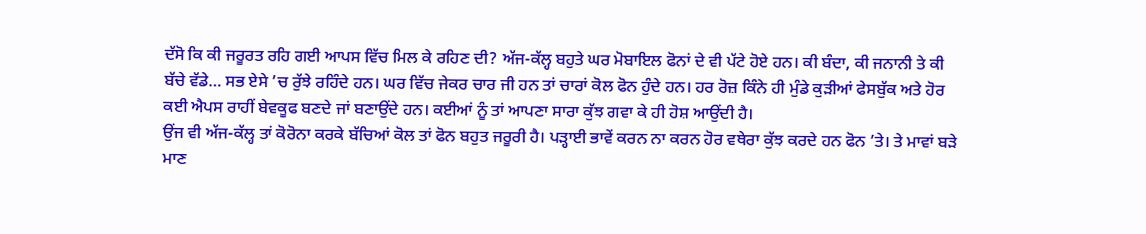ਦੱਸੋ ਕਿ ਕੀ ਜਰੂਰਤ ਰਹਿ ਗਈ ਆਪਸ ਵਿੱਚ ਮਿਲ ਕੇ ਰਹਿਣ ਦੀ? ਅੱਜ-ਕੱਲ੍ਹ ਬਹੁਤੇ ਘਰ ਮੋਬਾਇਲ ਫੋਨਾਂ ਦੇ ਵੀ ਪੱਟੇ ਹੋਏ ਹਨ। ਕੀ ਬੰਦਾ, ਕੀ ਜਨਾਨੀ ਤੇ ਕੀ ਬੱਚੇ ਵੱਡੇ… ਸਭ ਏਸੇ ’ਚ ਰੁੱਝੇ ਰਹਿੰਦੇ ਹਨ। ਘਰ ਵਿੱਚ ਜੇਕਰ ਚਾਰ ਜੀ ਹਨ ਤਾਂ ਚਾਰਾਂ ਕੋਲ ਫੋਨ ਹੁੰਦੇ ਹਨ। ਹਰ ਰੋਜ਼ ਕਿੰਨੇ ਹੀ ਮੁੰਡੇ ਕੁੜੀਆਂ ਫੇਸਬੁੱਕ ਅਤੇ ਹੋਰ ਕਈ ਐਪਸ ਰਾਹੀਂ ਬੇਵਕੂਫ ਬਣਦੇ ਜਾਂ ਬਣਾਉਂਦੇ ਹਨ। ਕਈਆਂ ਨੂੰ ਤਾਂ ਆਪਣਾ ਸਾਰਾ ਕੁੱਝ ਗਵਾ ਕੇ ਹੀ ਹੋਸ਼ ਆਉਂਦੀ ਹੈ।
ਉਂਜ ਵੀ ਅੱਜ-ਕੱਲ੍ਹ ਤਾਂ ਕੋਰੋਨਾ ਕਰਕੇ ਬੱਚਿਆਂ ਕੋਲ ਤਾਂ ਫੋਨ ਬਹੁਤ ਜਰੂਰੀ ਹੈ। ਪੜ੍ਹਾਈ ਭਾਵੇਂ ਕਰਨ ਨਾ ਕਰਨ ਹੋਰ ਵਥੇਰਾ ਕੁੱਝ ਕਰਦੇ ਹਨ ਫੋਨ ’ਤੇ। ਤੇ ਮਾਵਾਂ ਬੜੇ ਮਾਣ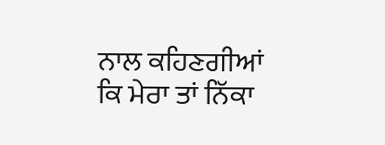ਨਾਲ ਕਹਿਣਗੀਆਂ ਕਿ ਮੇਰਾ ਤਾਂ ਨਿੱਕਾ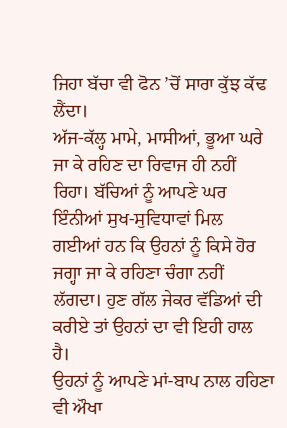ਜਿਹਾ ਬੱਚਾ ਵੀ ਫੋਨ ’ਚੋਂ ਸਾਰਾ ਕੁੱਝ ਕੱਢ ਲੈਂਦਾ।
ਅੱਜ-ਕੱਲ੍ਹ ਮਾਮੇ, ਮਾਸੀਆਂ, ਭੂਆ ਘਰੇ ਜਾ ਕੇ ਰਹਿਣ ਦਾ ਰਿਵਾਜ ਹੀ ਨਹੀਂ ਰਿਹਾ। ਬੱਚਿਆਂ ਨੂੰ ਆਪਣੇ ਘਰ ਇੰਨੀਆਂ ਸੁਖ-ਸੁਵਿਧਾਵਾਂ ਮਿਲ ਗਈਆਂ ਹਨ ਕਿ ਉਹਨਾਂ ਨੂੰ ਕਿਸੇ ਹੋਰ ਜਗ੍ਹਾ ਜਾ ਕੇ ਰਹਿਣਾ ਚੰਗਾ ਨਹੀਂ ਲੱਗਦਾ। ਹੁਣ ਗੱਲ ਜੇਕਰ ਵੱਡਿਆਂ ਦੀ ਕਰੀਏ ਤਾਂ ਉਹਨਾਂ ਦਾ ਵੀ ਇਹੀ ਹਾਲ ਹੈ।
ਉਹਨਾਂ ਨੂੰ ਆਪਣੇ ਮਾਂ-ਬਾਪ ਨਾਲ ਹਹਿਣਾ ਵੀ ਔਖਾ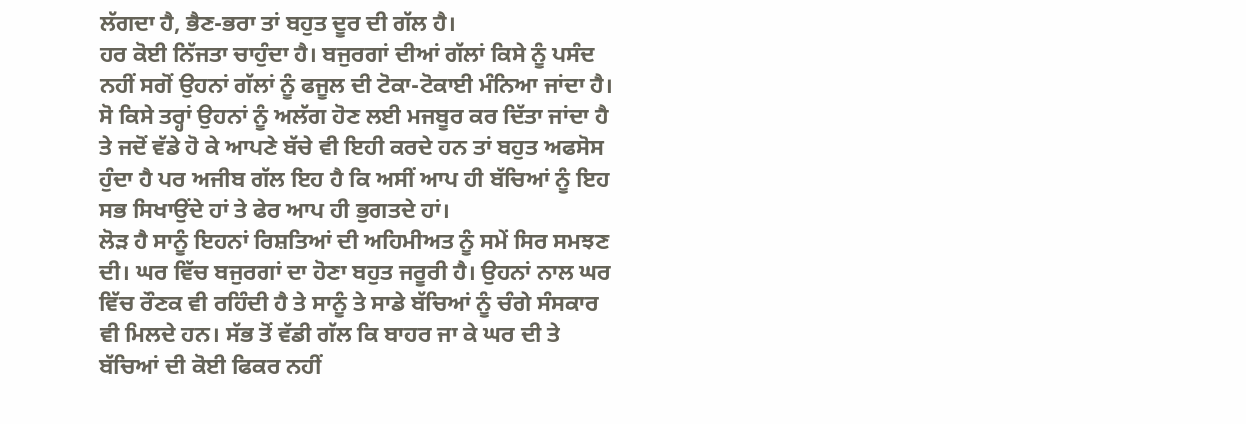ਲੱਗਦਾ ਹੈ, ਭੈਣ-ਭਰਾ ਤਾਂ ਬਹੁਤ ਦੂਰ ਦੀ ਗੱਲ ਹੈ।
ਹਰ ਕੋਈ ਨਿੱਜਤਾ ਚਾਹੁੰਦਾ ਹੈ। ਬਜੁਰਗਾਂ ਦੀਆਂ ਗੱਲਾਂ ਕਿਸੇ ਨੂੰ ਪਸੰਦ ਨਹੀਂ ਸਗੋਂ ਉਹਨਾਂ ਗੱਲਾਂ ਨੂੰ ਫਜੂਲ ਦੀ ਟੋਕਾ-ਟੋਕਾਈ ਮੰਨਿਆ ਜਾਂਦਾ ਹੈ। ਸੋ ਕਿਸੇ ਤਰ੍ਹਾਂ ਉਹਨਾਂ ਨੂੰ ਅਲੱਗ ਹੋਣ ਲਈ ਮਜਬੂਰ ਕਰ ਦਿੱਤਾ ਜਾਂਦਾ ਹੈ ਤੇ ਜਦੋਂ ਵੱਡੇ ਹੋ ਕੇ ਆਪਣੇ ਬੱਚੇ ਵੀ ਇਹੀ ਕਰਦੇ ਹਨ ਤਾਂ ਬਹੁਤ ਅਫਸੋਸ ਹੁੰਦਾ ਹੈ ਪਰ ਅਜੀਬ ਗੱਲ ਇਹ ਹੈ ਕਿ ਅਸੀਂ ਆਪ ਹੀ ਬੱਚਿਆਂ ਨੂੰ ਇਹ ਸਭ ਸਿਖਾਉਂਦੇ ਹਾਂ ਤੇ ਫੇਰ ਆਪ ਹੀ ਭੁਗਤਦੇ ਹਾਂ।
ਲੋੜ ਹੈ ਸਾਨੂੰ ਇਹਨਾਂ ਰਿਸ਼ਤਿਆਂ ਦੀ ਅਹਿਮੀਅਤ ਨੂੰ ਸਮੇਂ ਸਿਰ ਸਮਝਣ ਦੀ। ਘਰ ਵਿੱਚ ਬਜੁਰਗਾਂ ਦਾ ਹੋਣਾ ਬਹੁਤ ਜਰੂਰੀ ਹੈ। ਉਹਨਾਂ ਨਾਲ ਘਰ ਵਿੱਚ ਰੌਣਕ ਵੀ ਰਹਿੰਦੀ ਹੈ ਤੇ ਸਾਨੂੰ ਤੇ ਸਾਡੇ ਬੱਚਿਆਂ ਨੂੰ ਚੰਗੇ ਸੰਸਕਾਰ ਵੀ ਮਿਲਦੇ ਹਨ। ਸੱਭ ਤੋਂ ਵੱਡੀ ਗੱਲ ਕਿ ਬਾਹਰ ਜਾ ਕੇ ਘਰ ਦੀ ਤੇ ਬੱਚਿਆਂ ਦੀ ਕੋਈ ਫਿਕਰ ਨਹੀਂ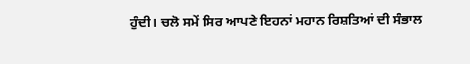ਹੁੰਦੀ। ਚਲੋ ਸਮੇਂ ਸਿਰ ਆਪਣੇ ਇਹਨਾਂ ਮਹਾਨ ਰਿਸ਼ਤਿਆਂ ਦੀ ਸੰਭਾਲ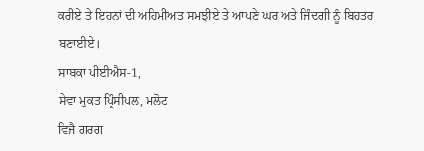ਕਰੀਏ ਤੇ ਇਹਨਾਂ ਦੀ ਅਹਿਮੀਅਤ ਸਮਝੀਏ ਤੇ ਆਪਣੇ ਘਰ ਅਤੇ ਜਿੰਦਗੀ ਨੂੰ ਬਿਹਤਰ ਬਣਾਈਏ।
ਸਾਬਕਾ ਪੀਈਐਸ-1,
ਸੇਵਾ ਮੁਕਤ ਪ੍ਰਿੰਸੀਪਲ, ਮਲੋਟ
ਵਿਜੈ ਗਰਗ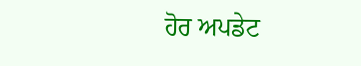ਹੋਰ ਅਪਡੇਟ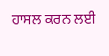ਹਾਸਲ ਕਰਨ ਲਈ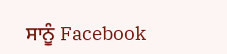ਸਾਨੂੰ Facebook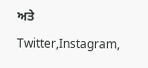ਅਤੇ Twitter,Instagram,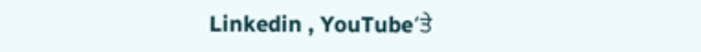Linkedin , YouTube‘ਤੇ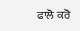ਫਾਲੋ ਕਰੋ